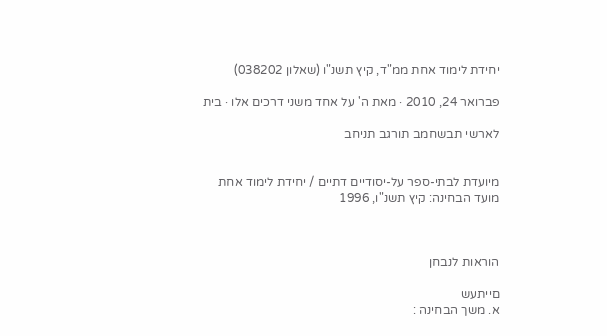יחידת לימוד אחת ממ"ד, קיץ תשנ"ו (שאלון 038202)

פברואר 24, 2010 · מאת ה' על אחד משני דרכים אלו · בית

לארשי תבשחמב תורגב תניחב


מיועדת לבתי-ספר על-יסודיים דתיים / יחידת לימוד אחת
מועד הבחינה: קיץ תשנ"ו, 1996



הוראות לנבחן

םייתעש
א. משך הבחינה :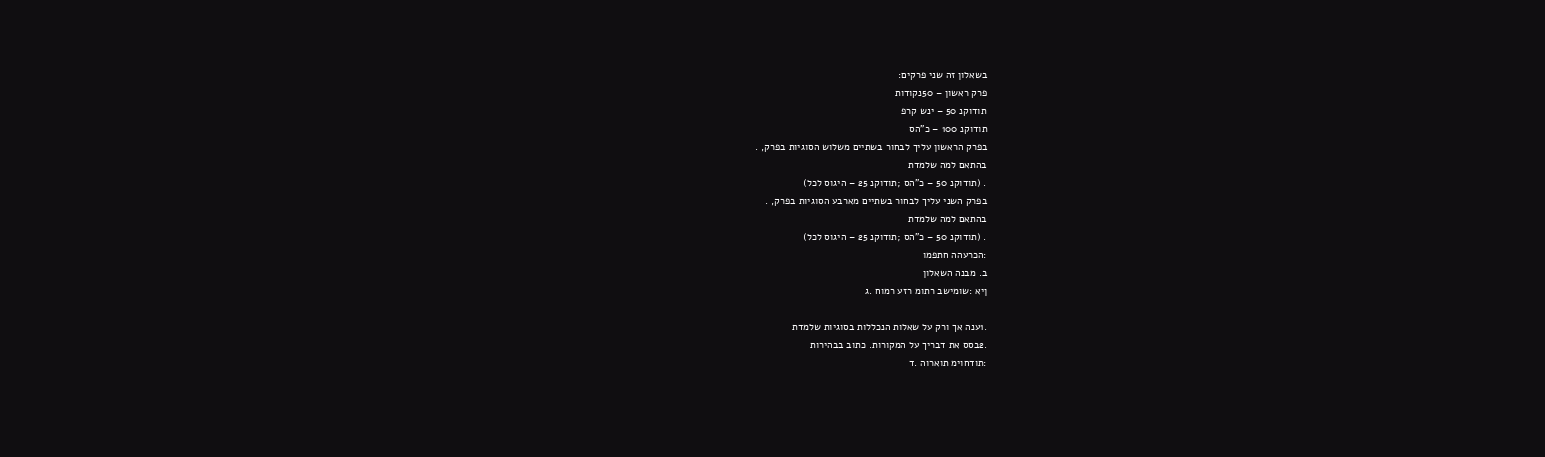בשאלון זה שני פרקים:
פרק ראשון – 50נקודות
תודוקנ 50 – ינש קרפ
תודוקנ 100 – כ"הס
בפרק הראשון עליך לבחור בשתיים משלוש הסוגיות בפרק, .
בהתאם למה שלמדת
. (תודוקנ 50 – כ"הס ;תודוקנ 25 – היגוס לכל)
בפרק השני עליך לבחור בשתיים מארבע הסוגיות בפרק, .
בהתאם למה שלמדת
. (תודוקנ 50 – כ"הס ;תודוקנ 25 – היגוס לכל)
:הכרעהה חתפמו
ב. מבנה השאלון
ןיא :שומישב רתומ רזע רמוח .ג

.1ענה אך ורק על שאלות הנכללות בסוגיות שלמדת
.2בסס את דבריך על המקורות. כתוב בבהירות
:תודחוימ תוארוה .ד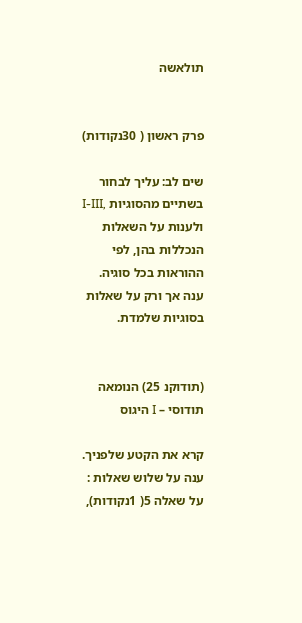תולאשה


פרק ראשון ( 30נקודות)

שים לב: עליך לבחור בשתיים מהסוגיות ,I-III
ולענות על השאלות הנכללות בהן, לפי ההוראות בכל סוגיה.
ענה אך ורק על שאלות בסוגיות שלמדת.


(תודוקנ 25) הנומאה תודוסי – I היגוס

קרא את הקטע שלפניך. ענה על שלוש שאלות :
על שאלה 5( 1נקודות),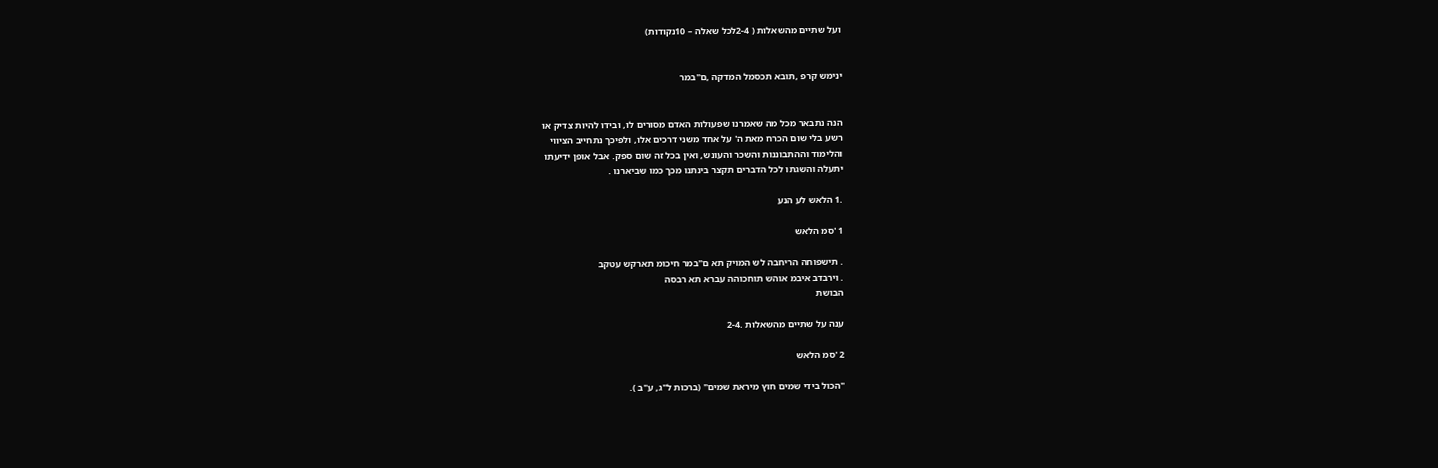ועל שתיים מהשאלות ( 2-4לכל שאלה – 10נקודות)


ינימש קרפ ,תובא תכסמל המדקה ,ם"במר


הנה נתבאר מכל מה שאמרנו שפעולות האדם מסורים לו, ובידו להיות צדיק או
רשע בלי שום הכרח מאת ה' על אחד משני דרכים אלו, ולפיכך נתחייב הציווי
והלימוד וההתבוננות והשכר והעונש, ואין בכל זה שום ספק. אבל אופן ידיעתו
יתעלה והשגתו לכל הדברים תקצר בינתנו מכך כמו שביארנו .

.1 הלאש לע הנע

1 'סמ הלאש

. תישפוחה הריחבה לש המויק תא ם"במר חיכומ תארקש עטקב
. וירבדב איבמ אוהש תוחכוהה עברא תא רבסה
הבושת

ענה על שתיים מהשאלות .2-4

2 'סמ הלאש

"הכול בידי שמים חוץ מיראת שמים" (ברכות ל"ג, ע"ב ).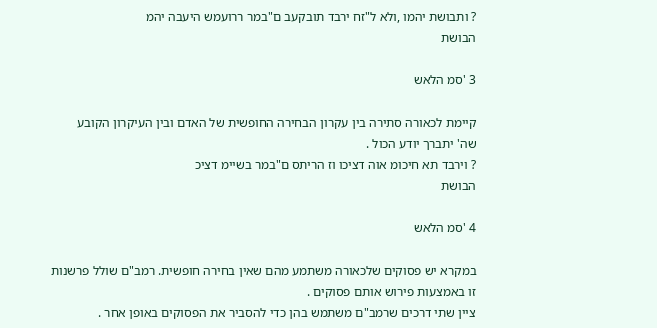? ותבושת יהמו ,ולא ל"זח ירבד תובקעב ם"במר ררועמש היעבה יהמ
הבושת

3 'סמ הלאש

קיימת לכאורה סתירה בין עקרון הבחירה החופשית של האדם ובין העיקרון הקובע
שה' יתברך יודע הכול .
? וירבד תא חיכומ אוה דציכו וז הריתס ם"במר בשיימ דציכ
הבושת

4 'סמ הלאש

במקרא יש פסוקים שלכאורה משתמע מהם שאין בחירה חופשית. רמב"ם שולל פרשנות
זו באמצעות פירוש אותם פסוקים .
ציין שתי דרכים שרמב"ם משתמש בהן כדי להסביר את הפסוקים באופן אחר .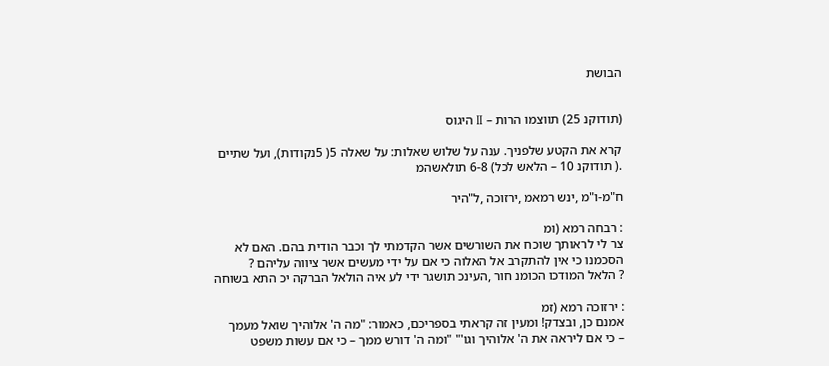הבושת


(תודוקנ 25) תווצמו הרות – II היגוס

קרא את הקטע שלפניך. ענה על שלוש שאלות: על שאלה 5( 5נקודות), ועל שתיים
.( תודוקנ 10 – הלאש לכל) 6-8 תולאשהמ

ח"מ-ו"מ ,ינש רמאמ ,ירזוכה ,ל"היר

: רבחה רמא (ומ
צר לי לראותך שוכח את השורשים אשר הקדמתי לך וכבר הודית בהם. האם לא
הסכמנו כי אין להתקרב אל האלוה כי אם על ידי מעשים אשר ציווה עליהם ?
? הלאל המודכו הכומנ חור ,העינכ תושגר ידי לע איה הולאל הברקה יכ התא בשוחה

: ירזוכה רמא (זמ
אמנם כן, ובצדק! ומעין זה קראתי בספריכם, כאמור: "מה ה' אלוהיך שואל מעמך
– כי אם ליראה את ה' אלוהיך וגו'" "ומה ה' דורש ממך – כי אם עשות משפט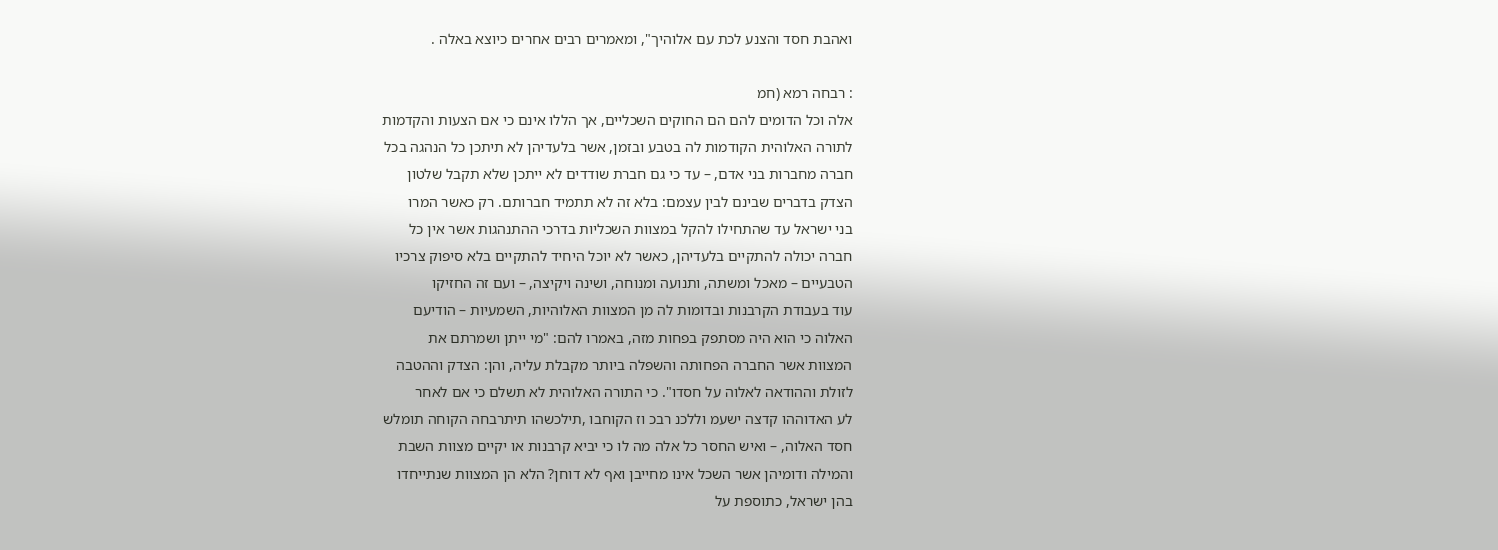ואהבת חסד והצנע לכת עם אלוהיך", ומאמרים רבים אחרים כיוצא באלה .

: רבחה רמא (חמ
אלה וכל הדומים להם הם החוקים השכליים, אך הללו אינם כי אם הצעות והקדמות
לתורה האלוהית הקודמות לה בטבע ובזמן, אשר בלעדיהן לא תיתכן כל הנהגה בכל
חברה מחברות בני אדם, – עד כי גם חברת שודדים לא ייתכן שלא תקבל שלטון
הצדק בדברים שבינם לבין עצמם: בלא זה לא תתמיד חברותם. רק כאשר המרו
בני ישראל עד שהתחילו להקל במצוות השכליות בדרכי ההתנהגות אשר אין כל
חברה יכולה להתקיים בלעדיהן, כאשר לא יוכל היחיד להתקיים בלא סיפוק צרכיו
הטבעיים – מאכל ומשתה, ותנועה ומנוחה, ושינה ויקיצה, – ועם זה החזיקו
עוד בעבודת הקרבנות ובדומות לה מן המצוות האלוהיות, השמעיות – הודיעם
האלוה כי הוא היה מסתפק בפחות מזה, באמרו להם: "מי ייתן ושמרתם את
המצוות אשר החברה הפחותה והשפלה ביותר מקבלת עליה, והן: הצדק וההטבה
לזולת וההודאה לאלוה על חסדו". כי התורה האלוהית לא תשלם כי אם לאחר
לע האדוההו קדצה ישעמ וללכנ רבכ וז הקוחבו ,תילכשהו תיתרבחה הקוחה תומלש
חסד האלוה, – ואיש החסר כל אלה מה לו כי יביא קרבנות או יקיים מצוות השבת
והמילה ודומיהן אשר השכל אינו מחייבן ואף לא דוחן? הלא הן המצוות שנתייחדו
בהן ישראל, כתוספת על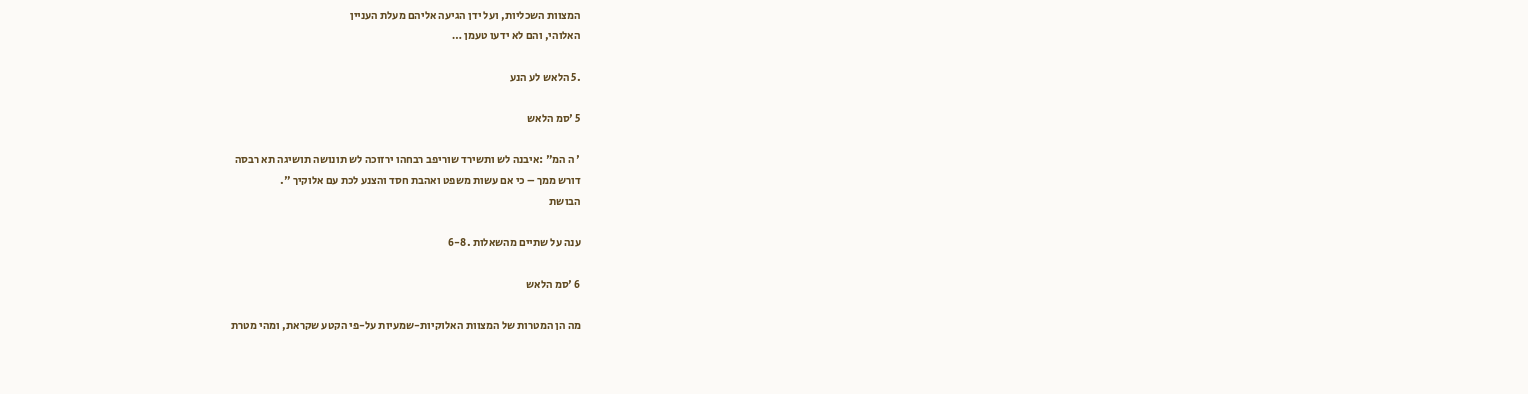המצוות השכליות, ועל ידן הגיעה אליהם מעלת העניין
האלוהי, והם לא ידעו טעמן …

.5 הלאש לע הנע

5 'סמ הלאש

' ה המ" :איבנה לש ותשירד שוריפב רבחהו ירזוכה לש תונושה תושיגה תא רבסה
דורש ממך – כי אם עשות משפט ואהבת חסד והצנע לכת עם אלוקיך ".
הבושת

ענה על שתיים מהשאלות .6-8

6 'סמ הלאש

מה הן המטרות של המצוות האלוקיות-שמעיות על-פי הקטע שקראת, ומהי מטרת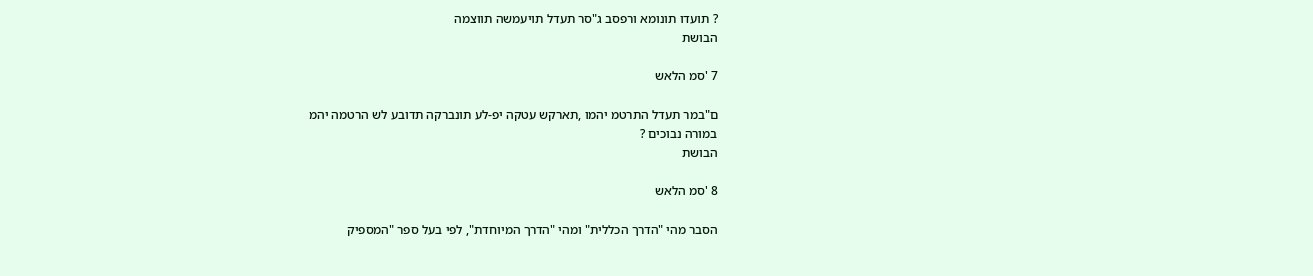? תועדו תונומא ורפסב ג"סר תעדל תויעמשה תווצמה
הבושת

7 'סמ הלאש

ם"במר תעדל התרטמ יהמו ,תארקש עטקה יפ-לע תונברקה תדובע לש הרטמה יהמ
במורה נבוכים ?
הבושת

8 'סמ הלאש

הסבר מהי "הדרך הכללית" ומהי "הדרך המיוחדת", לפי בעל ספר "המספיק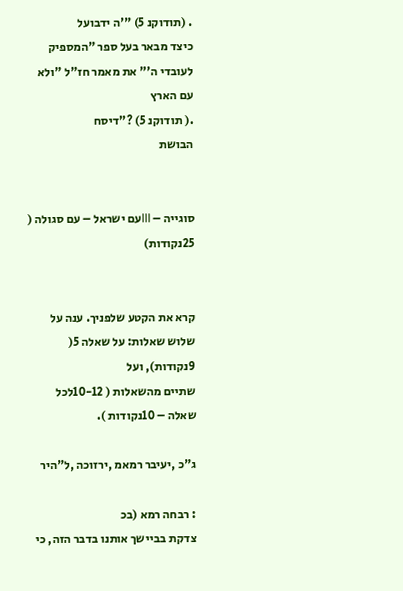. (תודוקנ 5) "'ה ידבועל
כיצד מבאר בעל ספר "המספיק לעובדי ה'" את מאמר חז"ל "ולא עם הארץ
.( תודוקנ 5) ?"דיסח
הבושת


סוגייה – IIIעם ישראל – עם סגולה ( 25נקודות)


קרא את הקטע שלפניך. ענה על שלוש שאלות: על שאלה 5( 9נקודות), ועל
שתיים מהשאלות ( 10-12לכל שאלה – 10נקודות ).

ג"כ ,יעיבר רמאמ ,ירזוכה ,ל"היר

: רבחה רמא (בכ
צדקת בביישך אותנו בדבר הזה, כי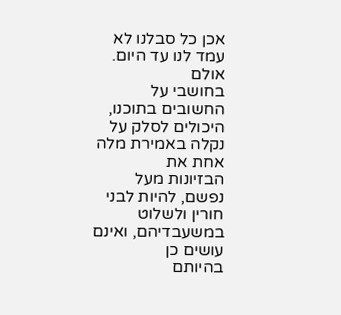אכן כל סבלנו לא עמד לנו עד היום. אולם
בחושבי על החשובים בתוכנו, היכולים לסלק על נקלה באמירת מלה אחת את
הבזיונות מעל נפשם, להיות לבני חורין ולשלוט במשעבדיהם, ואינם עושים כן
בהיותם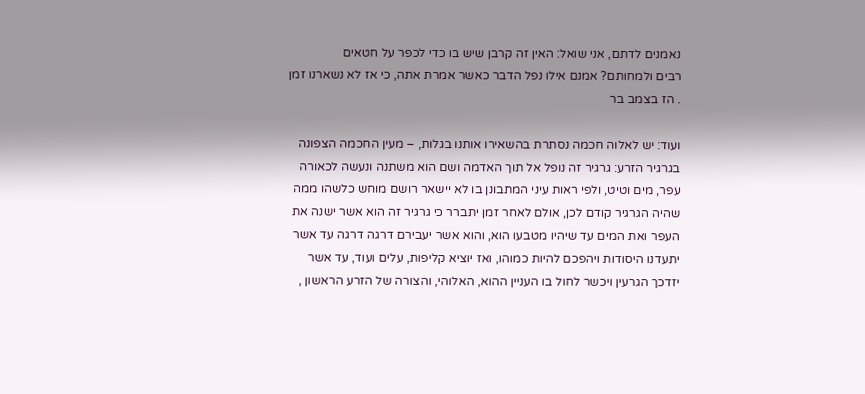נאמנים לדתם, אני שואל: האין זה קרבן שיש בו כדי לכפר על חטאים
רבים ולמחותם? אמנם אילו נפל הדבר כאשר אמרת אתה, כי אז לא נשארנו זמן
. הז בצמב בר

ועוד: יש לאלוה חכמה נסתרת בהשאירו אותנו בגלות, – מעין החכמה הצפונה
בגרגיר הזרע: גרגיר זה נופל אל תוך האדמה ושם הוא משתנה ונעשה לכאורה
עפר, מים וטיט, ולפי ראות עיני המתבונן בו לא יישאר רושם מוחש כלשהו ממה
שהיה הגרגיר קודם לכן, אולם לאחר זמן יתברר כי גרגיר זה הוא אשר ישנה את
העפר ואת המים עד שיהיו מטבעו הוא, והוא אשר יעבירם דרגה דרגה עד אשר
יתעדנו היסודות ויהפכם להיות כמוהו, ואז יוציא קליפות, עלים ועוד, עד אשר
יזדכך הגרעין ויכשר לחול בו העניין ההוא, האלוהי, והצורה של הזרע הראשון ,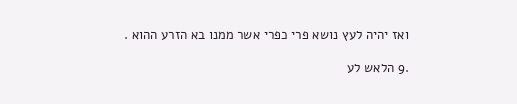ואז יהיה לעץ נושא פרי כפרי אשר ממנו בא הזרע ההוא .

.9 הלאש לע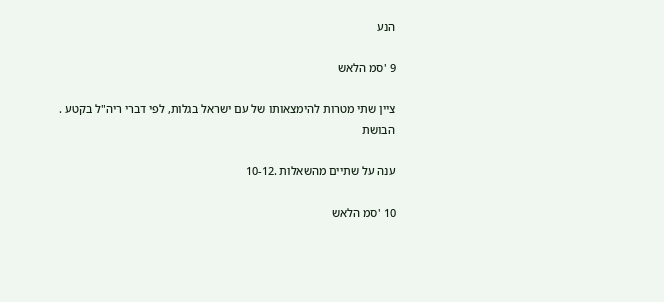הנע

9 'סמ הלאש

ציין שתי מטרות להימצאותו של עם ישראל בגלות, לפי דברי ריה"ל בקטע .
הבושת

ענה על שתיים מהשאלות .10-12

10 'סמ הלאש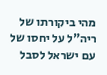מהי ביקורתו של ריה"ל על יחסו של עם ישראל לסבל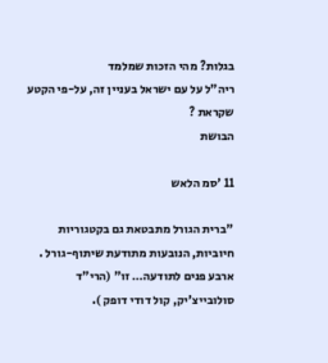בגלות? מהי הזכות שמלמד
ריה"ל על עם ישראל בעניין זה, על-פי הקטע שקראת ?
הבושת

11 'סמ הלאש

"ברית הגורל מתבטאת גם בקטגוריות חיוביות, הנובעות מתודעת שיתוף-גורל .
ארבע פנים לתודעה… זו" (הרי"ד סולובייצ'יק, קול דודי דופק ).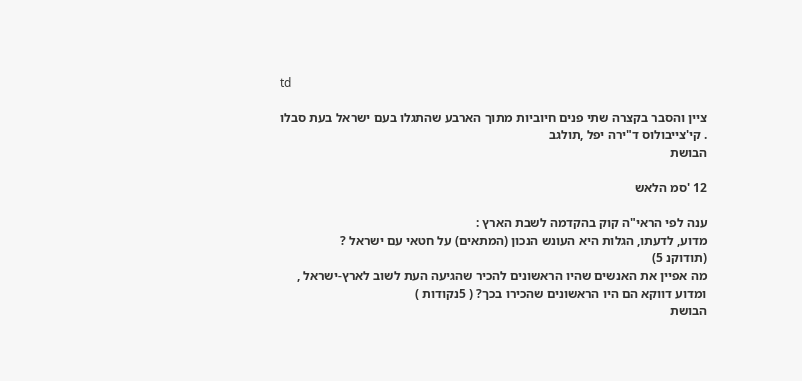td

ציין והסבר בקצרה שתי פנים חיוביות מתוך הארבע שהתגלו בעם ישראל בעת סבלו
. קי'צייבולוס ד"ירה יפל ,תולגב
הבושת

12 'סמ הלאש

ענה לפי הראי"ה קוק בהקדמה לשבת הארץ :
מדוע, לדעתו, הגלות היא העונש הנכון (המתאים) על חטאי עם ישראל ?
(תודוקנ 5)
מה אפיין את האנשים שהיו הראשונים להכיר שהגיעה העת לשוב לארץ-ישראל ,
ומדוע דווקא הם היו הראשונים שהכירו בכך? ( 5נקודות )
הבושת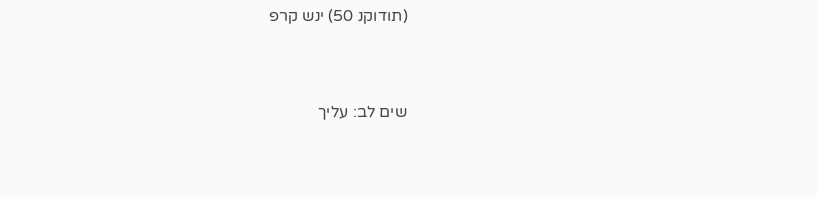(תודוקנ 50) ינש קרפ


שים לב: עליך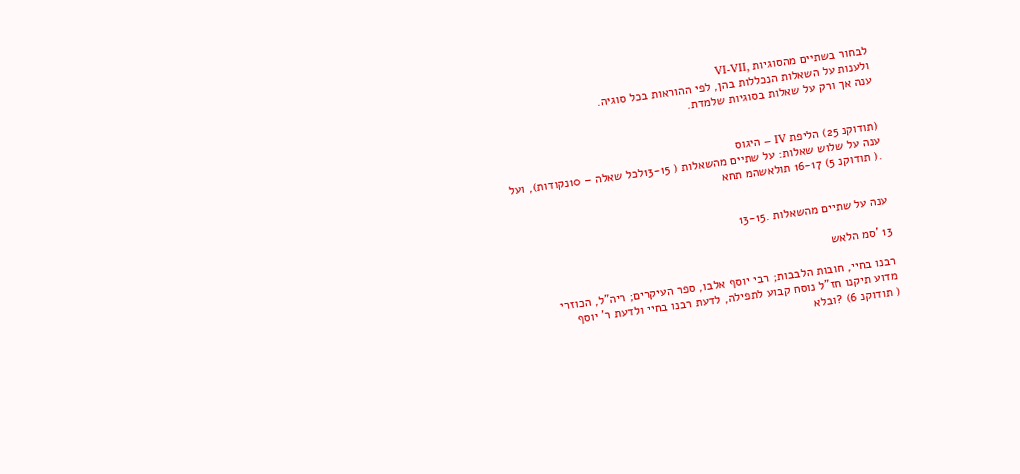לבחור בשתיים מהסוגיות ,VI-VII
ולענות על השאלות הנכללות בהן, לפי ההוראות בכל סוגיה.
ענה אך ורק על שאלות בסוגיות שלמדת.


(תודוקנ 25) הליפת IV – היגוס
ענה על שלוש שאלות: על שתיים מהשאלות ( 13-15לכל שאלה – 10נקודות), ועל
.( תודוקנ 5) 16-17 תולאשהמ תחא


ענה על שתיים מהשאלות .13-15

13 'סמ הלאש

רבנו בחיי, חובות הלבבות; רבי יוסף אלבו, ספר העיקרים; ריה"ל, הכוזרי
מדוע תיקנו חז"ל נוסח קבוע לתפילה, לדעת רבנו בחיי ולדעת ר' יוסף
( תודוקנ 6) ?ובלא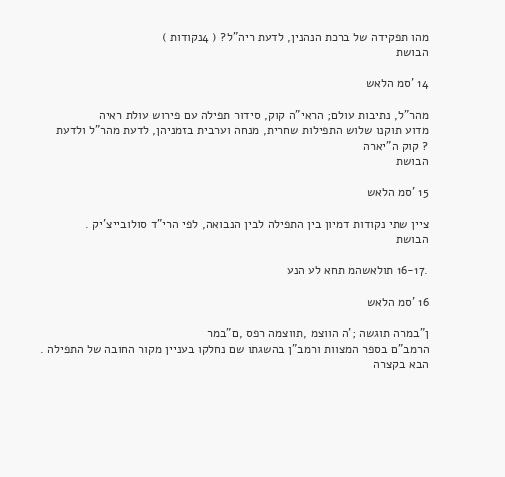מהו תפקידה של ברכת הנהנין, לדעת ריה"ל? ( 4נקודות )
הבושת

14 'סמ הלאש

מהר"ל, נתיבות עולם; הראי"ה קוק, סידור תפילה עם פירוש עולת ראיה
מדוע תוקנו שלוש התפילות שחרית, מנחה וערבית בזמניהן, לדעת מהר"ל ולדעת
? קוק ה"יארה
הבושת

15 'סמ הלאש

ציין שתי נקודות דמיון בין התפילה לבין הנבואה, לפי הרי"ד סולובייצ'יק .
הבושת

.16-17 תולאשהמ תחא לע הנע

16 'סמ הלאש

ן"במרה תוגשה ;'ה הווצמ ,תווצמה רפס ,ם"במר
הרמב"ם בספר המצוות ורמב"ן בהשגתו שם נחלקו בעניין מקור החובה של התפילה .
הבא בקצרה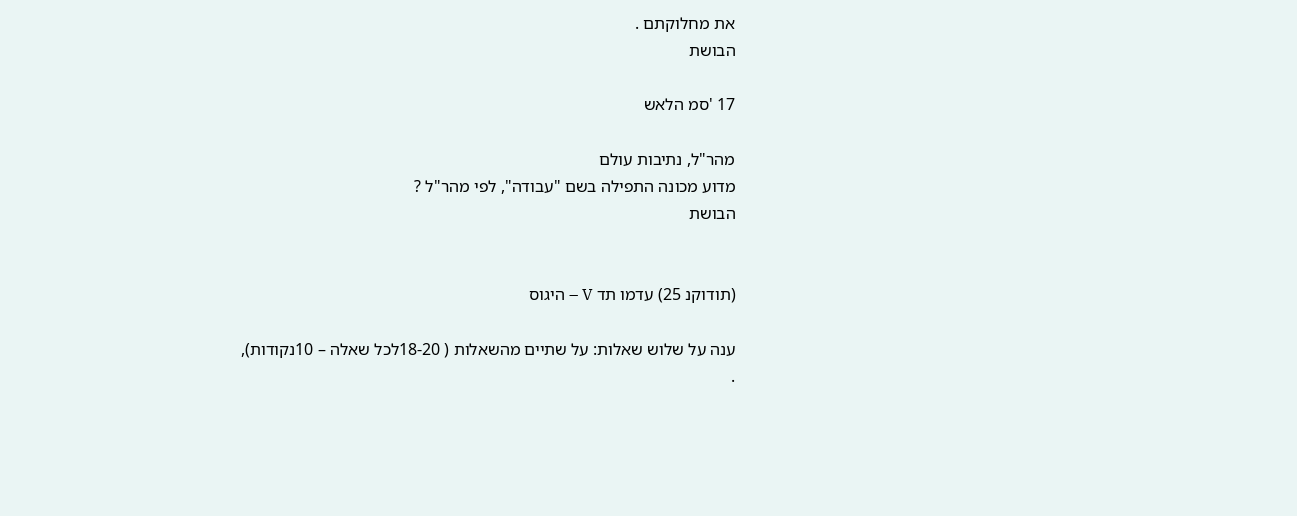את מחלוקתם .
הבושת

17 'סמ הלאש

מהר"ל, נתיבות עולם
מדוע מכונה התפילה בשם "עבודה", לפי מהר"ל ?
הבושת


(תודוקנ 25) עדמו תד V – היגוס

ענה על שלוש שאלות: על שתיים מהשאלות ( 18-20לכל שאלה – 10נקודות),
.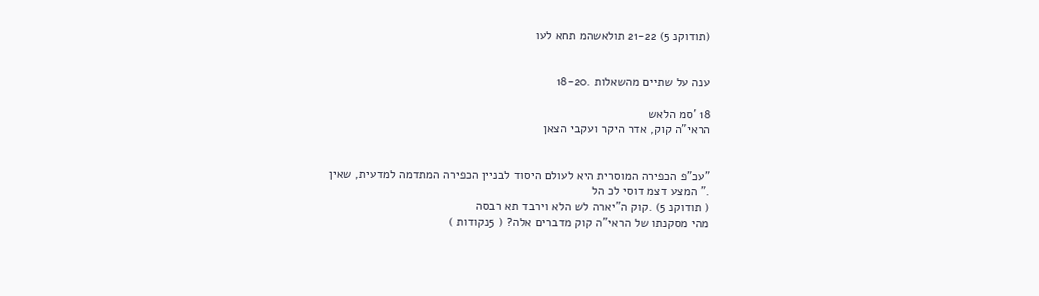(תודוקנ 5) 21-22 תולאשהמ תחא לעו


ענה על שתיים מהשאלות .18-20

18 'סמ הלאש
הראי"ה קוק, אדר היקר ועקבי הצאן


"עכ"פ הכפירה המוסרית היא לעולם היסוד לבניין הכפירה המתדמה למדעית, שאין
." המצע דצמ דוסי לכ הל
( תודוקנ 5) .קוק ה"יארה לש הלא וירבד תא רבסה
מהי מסקנתו של הראי"ה קוק מדברים אלה? ( 5נקודות )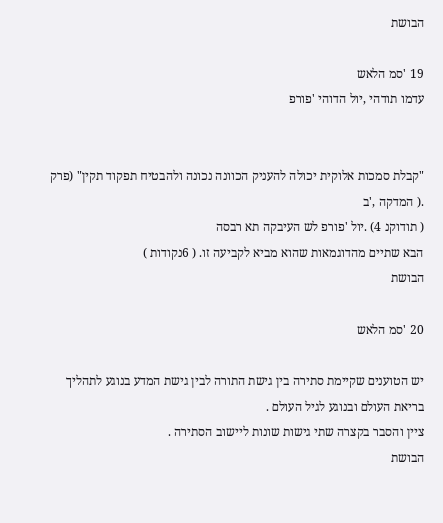הבושת

19 'סמ הלאש
עדמו תודהי ,יול הדוהי 'פורפ


"קבלת סמכות אלוקית יכולה להעניק הכוונה נכונה ולהבטיח תפקוד תקין" (פרק
.( המדקה ,'ב
( תודוקנ 4) .יול 'פורפ לש העיבקה תא רבסה
הבא שתיים מהדוגמאות שהוא מביא לקביעה זו. ( 6נקודות )
הבושת

20 'סמ הלאש

יש הטוענים שקיימת סתירה בין גישת התורה לבין גישת המדע בנוגע לתהליך
בריאת העולם ובנוגע לגיל העולם .
ציין והסבר בקצרה שתי גישות שונות ליישוב הסתירה .
הבושת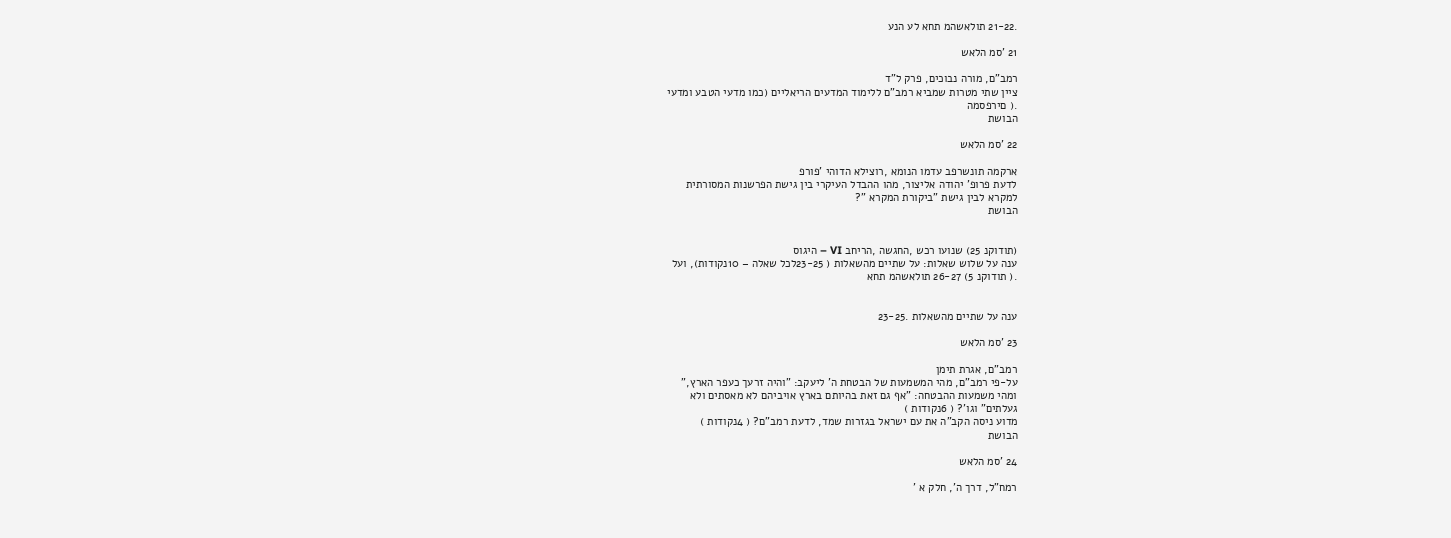.21-22 תולאשהמ תחא לע הנע

21 'סמ הלאש

רמב"ם, מורה נבוכים, פרק ל"ד
ציין שתי מטרות שמביא רמב"ם ללימוד המדעים הריאליים (כמו מדעי הטבע ומדעי
.( םירפסמה
הבושת

22 'סמ הלאש

ארקמה תונשרפב עדמו הנומא ,רוצילא הדוהי 'פורפ
לדעת פרופ' יהודה אליצור, מהו ההבדל העיקרי בין גישת הפרשנות המסורתית
למקרא לבין גישת "ביקורת המקרא "?
הבושת


(תודוקנ 25) שנועו רכש ,החגשה ,הריחב VI – היגוס
ענה על שלוש שאלות: על שתיים מהשאלות ( 23-25לכל שאלה – 10נקודות), ועל
.( תודוקנ 5) 26-27 תולאשהמ תחא


ענה על שתיים מהשאלות .23-25

23 'סמ הלאש

רמב"ם, אגרת תימן
על-פי רמב"ם, מהי המשמעות של הבטחת ה' ליעקב: "והיה זרעך כעפר הארץ,"
ומהי משמעות ההבטחה: "אף גם זאת בהיותם בארץ אויביהם לא מאסתים ולא
געלתים" וגו'? ( 6נקודות )
מדוע ניסה הקב"ה את עם ישראל בגזרות שמד, לדעת רמב"ם? ( 4נקודות )
הבושת

24 'סמ הלאש

רמח"ל, דרך ה', חלק א '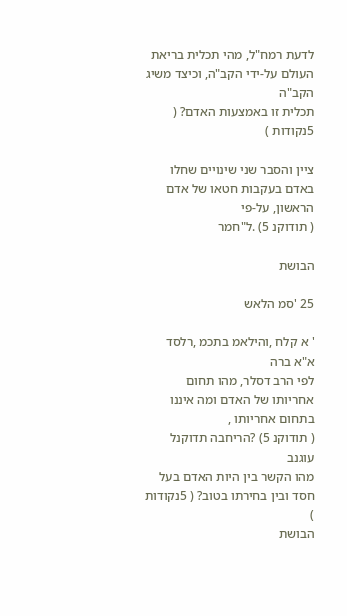לדעת רמח"ל, מהי תכלית בריאת העולם על-ידי הקב"ה, וכיצד משיג הקב"ה
תכלית זו באמצעות האדם? ( 5נקודות )

ציין והסבר שני שינויים שחלו באדם בעקבות חטאו של אדם הראשון, על-פי
( תודוקנ 5) .ל"חמר

הבושת

25 'סמ הלאש

' א קלח ,והילאמ בתכמ ,רלסד א"א ברה
לפי הרב דסלר, מהו תחום אחריותו של האדם ומה איננו בתחום אחריותו ,
( תודוקנ 5) ?הריחבה תדוקנל עוגנב
מהו הקשר בין היות האדם בעל חסד ובין בחירתו בטוב? ( 5נקודות )
הבושת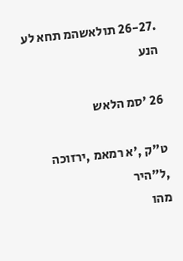.26-27 תולאשהמ תחא לע הנע

26 'סמ הלאש

ט"ק ,'א רמאמ ,ירזוכה ,ל"היר
מהו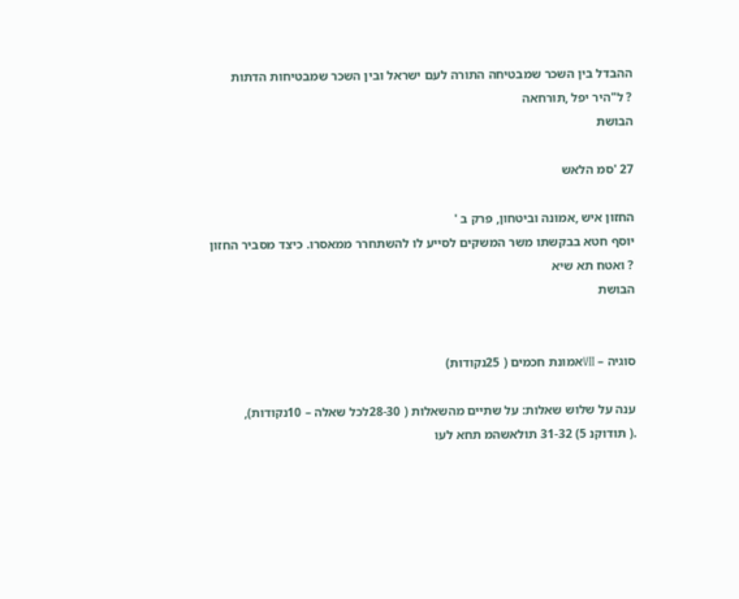ההבדל בין השכר שמבטיחה התורה לעם ישראל ובין השכר שמבטיחות הדתות
? ל"היר יפל ,תורחאה
הבושת

27 'סמ הלאש

החזון איש ,אמונה וביטחון, פרק ב '
יוסף חטא בבקשתו משר המשקים לסייע לו להשתחרר ממאסרו. כיצד מסביר החזון
? ואטח תא שיא
הבושת


סוגיה – VIIאמונת חכמים ( 25נקודות)

ענה על שלוש שאלות: על שתיים מהשאלות ( 28-30לכל שאלה – 10נקודות),
.( תודוקנ 5) 31-32 תולאשהמ תחא לעו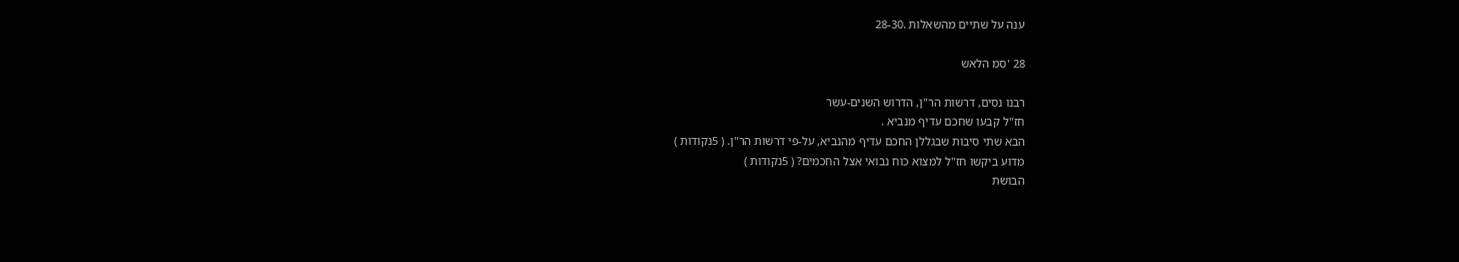ענה על שתיים מהשאלות .28-30

28 'סמ הלאש

רבנו נסים, דרשות הר"ן, הדרוש השנים-עשר
חז"ל קבעו שחכם עדיף מנביא .
הבא שתי סיבות שבגללן החכם עדיף מהנביא, על-פי דרשות הר"ן. ( 5נקודות )
מדוע ביקשו חז"ל למצוא כוח נבואי אצל החכמים? ( 5נקודות )
הבושת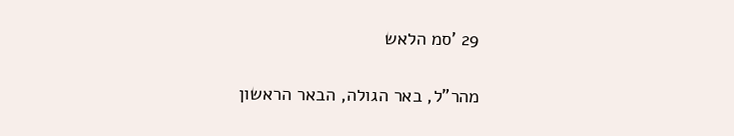29 'סמ הלאש

מהר"ל, באר הגולה, הבאר הראשון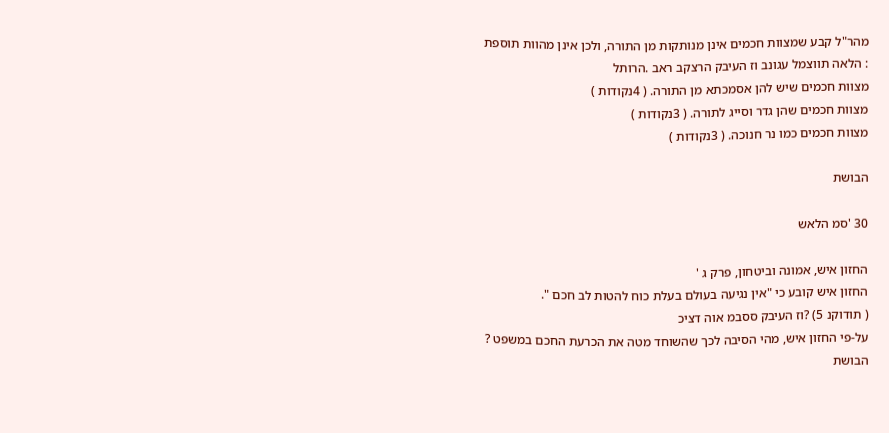מהר"ל קבע שמצוות חכמים אינן מנותקות מן התורה, ולכן אינן מהוות תוספת
: הלאה תווצמל עגונב וז העיבק הרצקב ראב .הרותל
מצוות חכמים שיש להן אסמכתא מן התורה. ( 4נקודות )
מצוות חכמים שהן גדר וסייג לתורה. ( 3נקודות )
מצוות חכמים כמו נר חנוכה. ( 3נקודות )

הבושת

30 'סמ הלאש

החזון איש, אמונה וביטחון, פרק ג '
החזון איש קובע כי "אין נגיעה בעולם בעלת כוח להטות לב חכם ".
( תודוקנ 5) ?וז העיבק ססבמ אוה דציכ
על-פי החזון איש, מהי הסיבה לכך שהשוחד מטה את הכרעת החכם במשפט ?
הבושת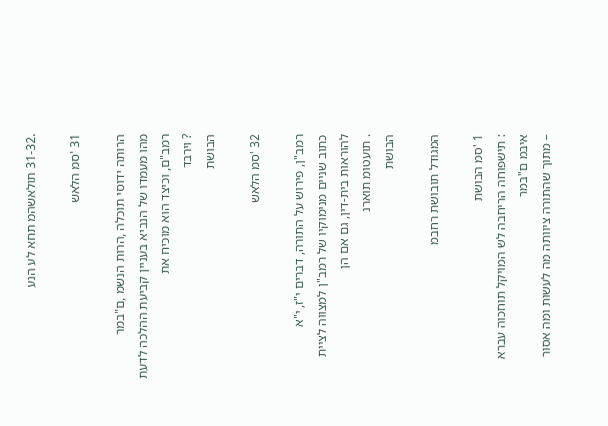.31-32 תולאשהמ תחא לע הנע

31 'סמ הלאש

הרותה ידוסי תוכלה ,הרות הנשמ ,ם"במר
מהו מעמדו של הנביא בעניין קביעת ההלכה לדעת רמב"ם, וכיצד הוא מוכיח את
? וירבד
הבושת

32 'סמ הלאש

רמב"ן, פירוש על התורה, דברים י"ז, י"א
כתוב שניים מנימוקיו של רמב"ן למצווה לציית להוראות בית-דין, גם אם הן
. תועטומ תוארנ
הבושת

המגודל תובושת רחבמ

1 'סמ הבושת
: תישפוחה הריחבה לש המויקל תוחכוה עברא איבמ ם"במר
– מתוך שהתורה ציוותה מה לעשות ומה אסור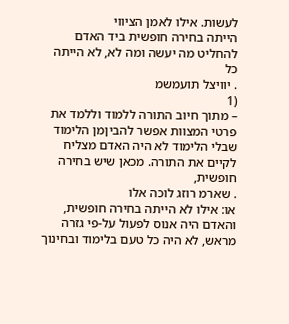לעשות. אילו לאמן הציווי
הייתה בחירה חופשית ביד האדם להחליט מה יעשה ומה לא, לא הייתה כל
. יוויצל תועמשמ
(1
– מתוך חיוב התורה ללמוד וללמד את פרטי המצוות אפשר להביןמן הלימוד
שבלי הלימוד לא היה האדם מצליח לקיים את התורה. מכאן שיש בחירה חופשית,
. שארמ רוזג לוכה אלו
או: אילו לא הייתה בחירה חופשית, והאדם היה אנוס לפעול על-פי גזרה
מראש, לא היה כל טעם בלימוד ובחינוך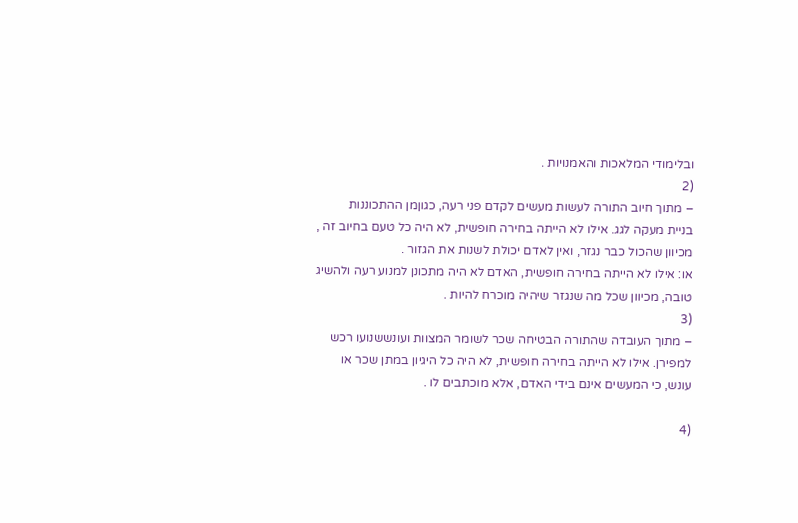ובלימודי המלאכות והאמנויות .
(2
– מתוך חיוב התורה לעשות מעשים לקדם פני רעה, כגוןמן ההתכוננות
בניית מעקה לגג. אילו לא הייתה בחירה חופשית, לא היה כל טעם בחיוב זה ,
מכיוון שהכול כבר נגזר, ואין לאדם יכולת לשנות את הגזור .
או: אילו לא הייתה בחירה חופשית, האדם לא היה מתכונן למנוע רעה ולהשיג
טובה, מכיוון שכל מה שנגזר שיהיה מוכרח להיות .
(3
– מתוך העובדה שהתורה הבטיחה שכר לשומר המצוות ועונששנועו רכש
למפירן. אילו לא הייתה בחירה חופשית, לא היה כל היגיון במתן שכר או
עונש, כי המעשים אינם בידי האדם, אלא מוכתבים לו .

(4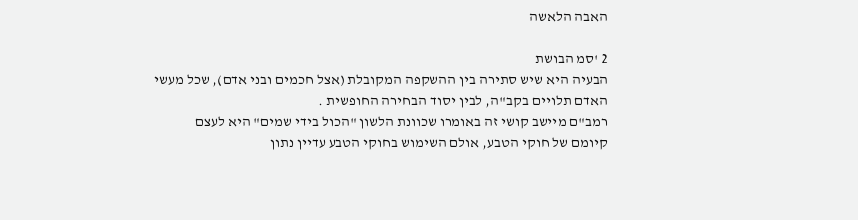האבה הלאשה

2 'סמ הבושת
הבעיה היא שיש סתירה בין ההשקפה המקובלת (אצל חכמים ובני אדם), שכל מעשי
האדם תלויים בקב"ה, לבין יסוד הבחירה החופשית .
רמב"ם מיישב קושי זה באומרו שכוונת הלשון "הכול בידי שמים" היא לעצם
קיומם של חוקי הטבע, אולם השימוש בחוקי הטבע עדיין נתון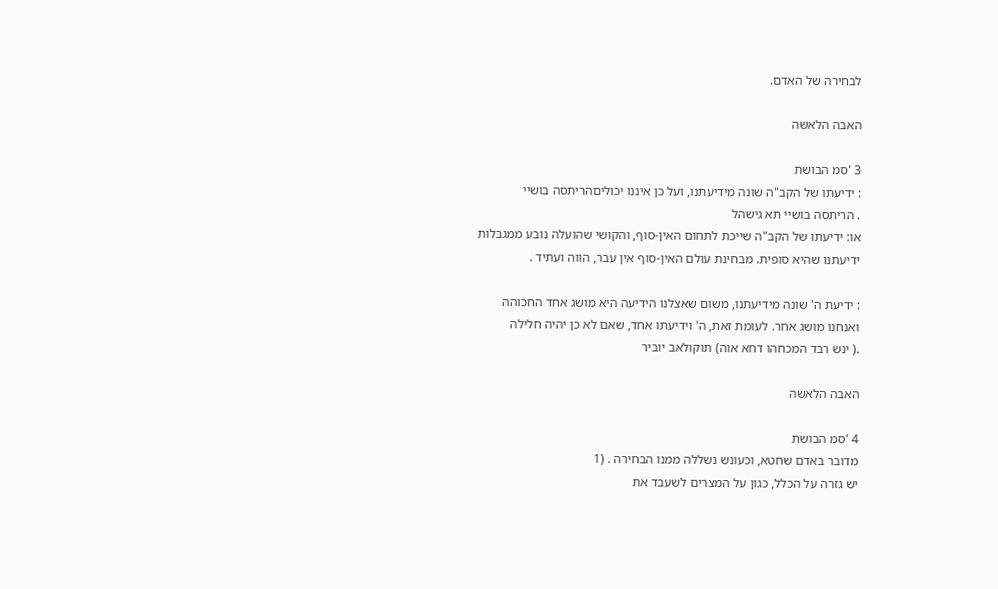לבחירה של האדם.

האבה הלאשה

3 'סמ הבושת
: ידיעתו של הקב"ה שונה מידיעתנו, ועל כן איננו יכוליםהריתסה בושיי
. הריתסה בושיי תא גישהל
או: ידיעתו של הקב"ה שייכת לתחום האין-סוף, והקושי שהועלה נובע ממגבלות
ידיעתנו שהיא סופית. מבחינת עולם האין-סוף אין עבר, הווה ועתיד .

: ידיעת ה' שונה מידיעתנו, משום שאצלנו הידיעה היא מושג אחד החכוהה
ואנחנו מושג אחר. לעומת זאת, ה' וידיעתו אחד, שאם לא כן יהיה חלילה
.( ינש רבד המכחהו דחא אוה) תוקולאב יוביר

האבה הלאשה

4 'סמ הבושת
מדובר באדם שחטא, וכעונש נשללה ממנו הבחירה . (1
יש גזרה על הכלל, כגון על המצרים לשעבד את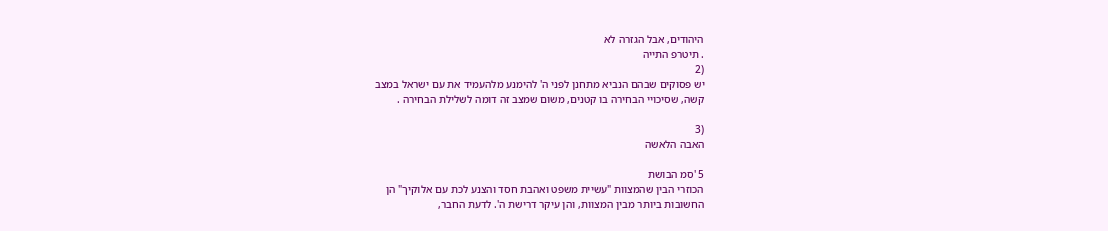היהודים, אבל הגזרה לא
. תיטרפ התייה
(2
יש פסוקים שבהם הנביא מתחנן לפני ה' להימנע מלהעמיד את עם ישראל במצב
קשה, שסיכויי הבחירה בו קטנים, משום שמצב זה דומה לשלילת הבחירה .

(3
האבה הלאשה

5 'סמ הבושת
הכוזרי הבין שהמצוות "עשיית משפט ואהבת חסד והצנע לכת עם אלוקיך" הן
החשובות ביותר מבין המצוות, והן עיקר דרישת ה'. לדעת החבר,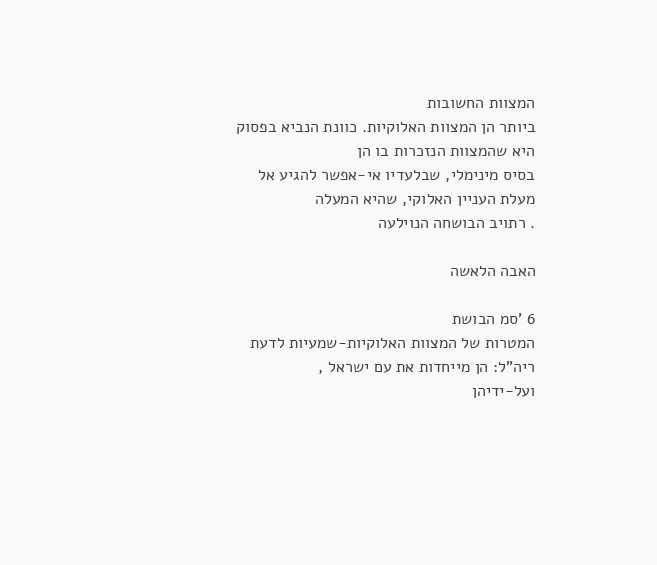המצוות החשובות
ביותר הן המצוות האלוקיות. כוונת הנביא בפסוק היא שהמצוות הנזכרות בו הן
בסיס מינימלי, שבלעדיו אי-אפשר להגיע אל מעלת העניין האלוקי, שהיא המעלה
. רתויב הבושחה הנוילעה

האבה הלאשה

6 'סמ הבושת
המטרות של המצוות האלוקיות-שמעיות לדעת ריה"ל: הן מייחדות את עם ישראל ,
ועל-ידיהן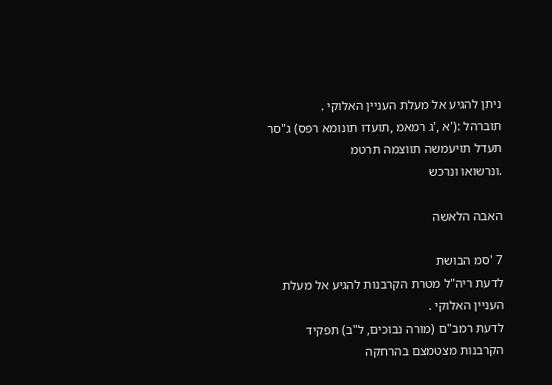ניתן להגיע אל מעלת העניין האלוקי .
תוברהל :('א ,'ג רמאמ ,תועדו תונומא רפס) ג"סר תעדל תויעמשה תווצמה תרטמ
.ונרשואו ונרכש

האבה הלאשה

7 'סמ הבושת
לדעת ריה"ל מטרת הקרבנות להגיע אל מעלת העניין האלוקי .
לדעת רמב"ם (מורה נבוכים, ל"ב) תפקיד הקרבנות מצטמצם בהרחקה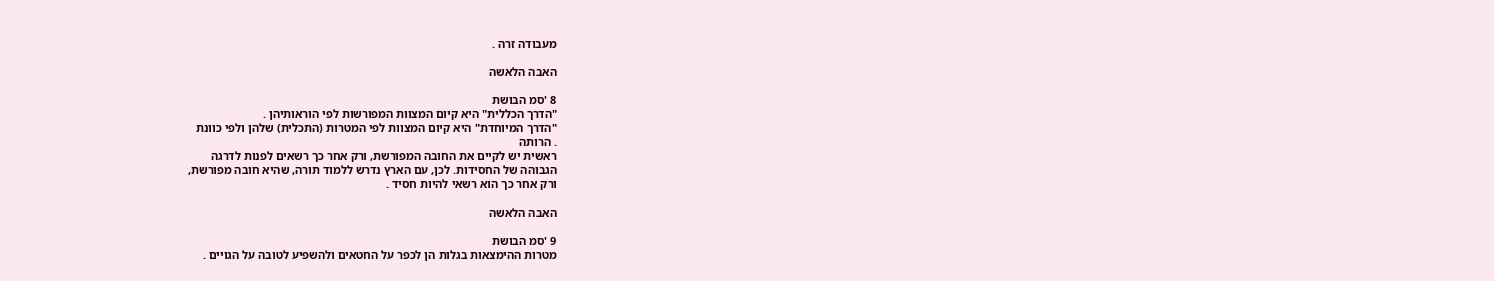מעבודה זרה .

האבה הלאשה

8 'סמ הבושת
"הדרך הכללית" היא קיום המצוות המפורשות לפי הוראותיהן .
"הדרך המיוחדת" היא קיום המצוות לפי המטרות (התכלית) שלהן ולפי כוונת
. הרותה
ראשית יש לקיים את החובה המפורשת, ורק אחר כך רשאים לפנות לדרגה
הגבוהה של החסידות. לכן, עם הארץ נדרש ללמוד תורה, שהיא חובה מפורשת,
ורק אחר כך הוא רשאי להיות חסיד .

האבה הלאשה

9 'סמ הבושת
מטרות ההימצאות בגלות הן לכפר על החטאים ולהשפיע לטובה על הגויים .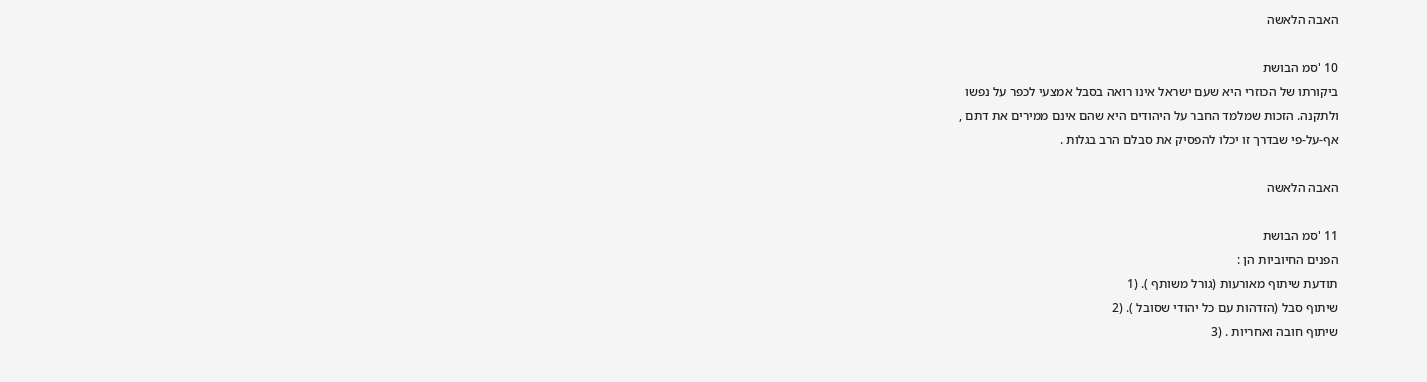האבה הלאשה

10 'סמ הבושת
ביקורתו של הכוזרי היא שעם ישראל אינו רואה בסבל אמצעי לכפר על נפשו
ולתקנה. הזכות שמלמד החבר על היהודים היא שהם אינם ממירים את דתם ,
אף-על-פי שבדרך זו יכלו להפסיק את סבלם הרב בגלות .

האבה הלאשה

11 'סמ הבושת
הפנים החיוביות הן :
תודעת שיתוף מאורעות (גורל משותף ). (1
שיתוף סבל (הזדהות עם כל יהודי שסובל ). (2
שיתוף חובה ואחריות . (3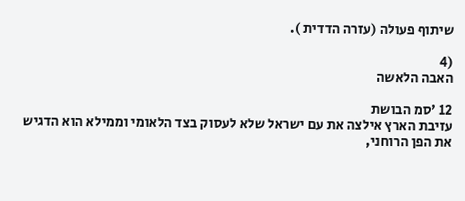שיתוף פעולה (עזרה הדדית ).

(4
האבה הלאשה

12 'סמ הבושת
עזיבת הארץ אילצה את עם ישראל שלא לעסוק בצד הלאומי וממילא הוא הדגיש
את הפן הרוחני,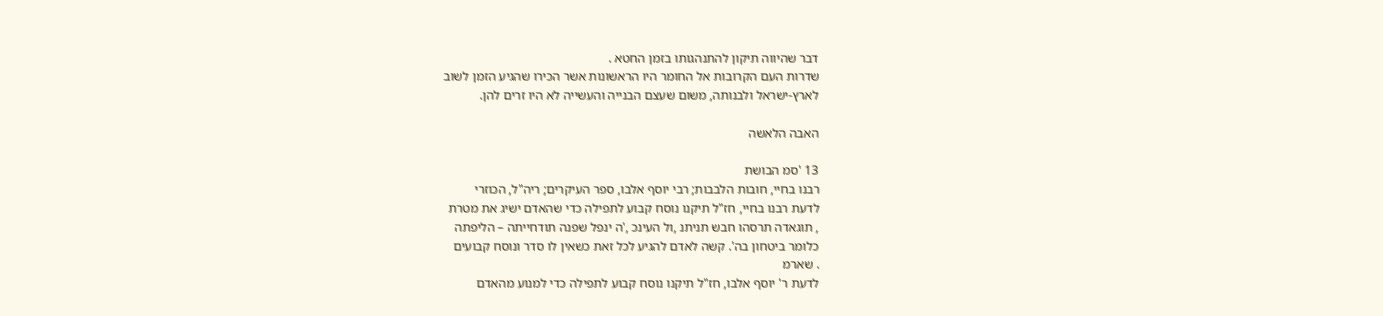דבר שהיווה תיקון להתנהגותו בזמן החטא .
שדרות העם הקרובות אל החומר היו הראשונות אשר הכירו שהגיע הזמן לשוב
לארץ-ישראל ולבנותה, משום שעצם הבנייה והעשייה לא היו זרים להן.

האבה הלאשה

13 'סמ הבושת
רבנו בחיי, חובות הלבבות; רבי יוסף אלבו, ספר העיקרים; ריה"ל, הכוזרי
לדעת רבנו בחיי, חז"ל תיקנו נוסח קבוע לתפילה כדי שהאדם ישיג את מטרת
, תוגאדה תרסהו חבש תניתנ ,ול העינכ ,'ה ינפל שפנה תודחייתה – הליפתה
כלומר ביטחון בה'. קשה לאדם להגיע לכל זאת כשאין לו סדר ונוסח קבועים
. שארמ
לדעת ר' יוסף אלבו, חז"ל תיקנו נוסח קבוע לתפילה כדי למנוע מהאדם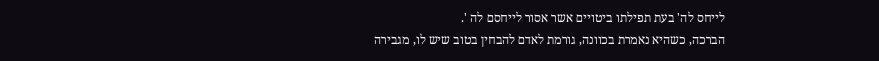לייחס לה' בעת תפילתו ביטויים אשר אסור לייחסם לה '.
הברכה, כשהיא נאמרת בכוונה, גורמת לאדם להבחין בטוב שיש לו, מגבירה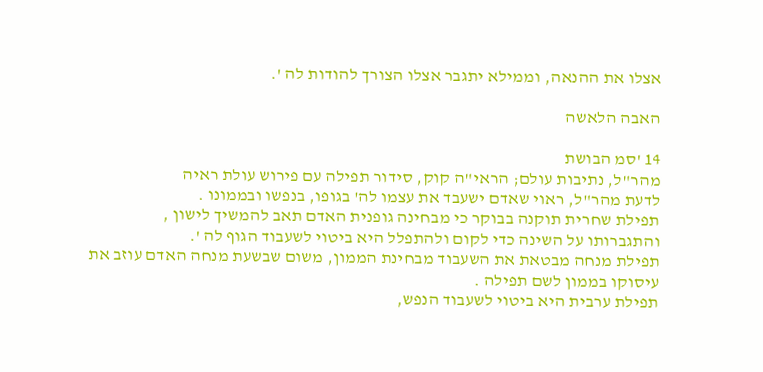אצלו את ההנאה, וממילא יתגבר אצלו הצורך להודות לה '.

האבה הלאשה

14 'סמ הבושת
מהר"ל, נתיבות עולם; הראי"ה קוק, סידור תפילה עם פירוש עולת ראיה
לדעת מהר"ל, ראוי שאדם ישעבד את עצמו לה' בגופו, בנפשו ובממונו .
תפילת שחרית תוקנה בבוקר כי מבחינה גופנית האדם תאב להמשיך לישון ,
והתגברותו על השינה כדי לקום ולהתפלל היא ביטוי לשעבוד הגוף לה '.
תפילת מנחה מבטאת את השעבוד מבחינת הממון, משום שבשעת מנחה האדם עוזב את
עיסוקו בממון לשם תפילה .
תפילת ערבית היא ביטוי לשעבוד הנפש,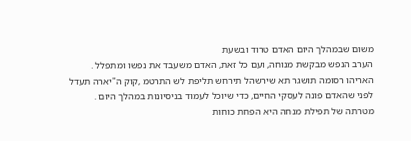משום שבמהלך היום האדם טרוד ובשעת
הערב הנפש מבקשת מנוחה, ועם כל זאת, האדם משעבד את נפשו ומתפלל .
האריהו רסומה תושגר תא שירשהל תירחש תליפת לש התרטמ ,קוק ה"יארה תעדל
לפני שהאדם פונה לעסקי החיים, כדי שיוכל לעמוד בניסיונות במהלך היום .
מטרתה של תפילת מנחה היא הפחת כוחות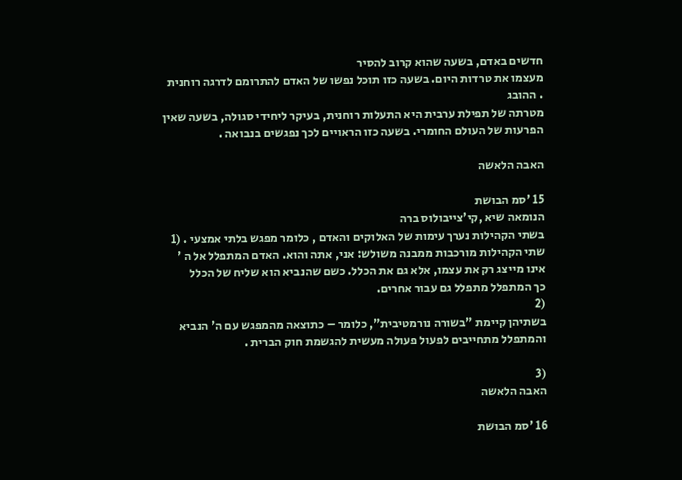חדשים באדם, בשעה שהוא קרוב להסיר
מעצמו את טרדות היום. בשעה כזו תוכל נפשו של האדם להתרומם לדרגה רוחנית
. ההובג
מטרתה של תפילת ערבית היא התעלות רוחנית, בעיקר ליחידי סגולה, בשעה שאין
הפרעות של העולם החומרי. בשעה כזו הראויים לכך נפגשים בנבואה .

האבה הלאשה

15 'סמ הבושת
הנומאה שיא ,קי'צייבולוס ברה
בשתי הקהילות נערך עימות של האלוקים והאדם , כלומר מפגש בלתי אמצעי . (1
שתי הקהילות מורכבות ממבנה משולש: אני, אתה והוא. האדם המתפלל אל ה '
אינו מייצג רק את עצמו, אלא גם את הכלל. כשם שהנביא הוא שליח של הכלל
כך המתפלל מתפלל גם עבור אחרים.
(2
בשתיהן קיימת "בשורה נורמטיבית", כלומר – כתוצאה מהמפגש עם ה' הנביא
והמתפלל מתחייבים לפעול פעולה מעשית להגשמת חוק הברית .

(3
האבה הלאשה

16 'סמ הבושת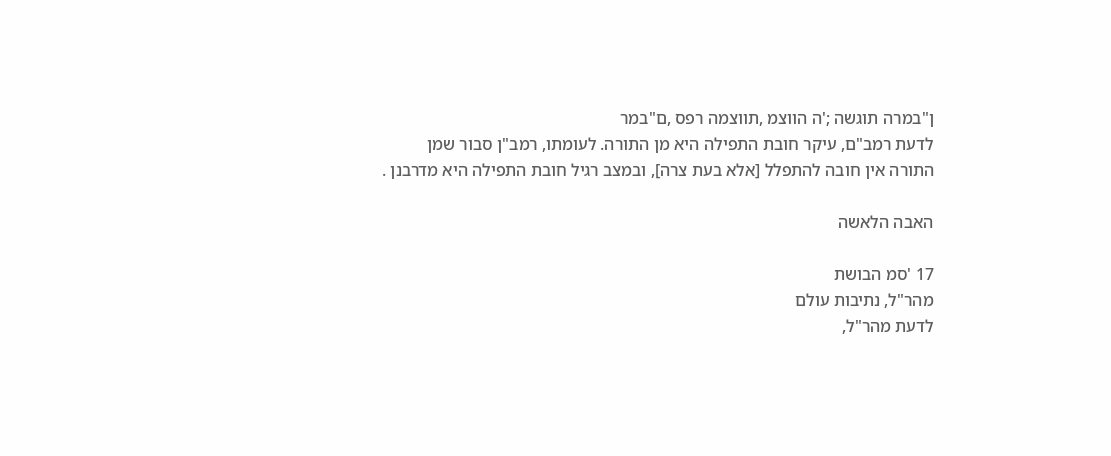ן"במרה תוגשה ;'ה הווצמ ,תווצמה רפס ,ם"במר
לדעת רמב"ם, עיקר חובת התפילה היא מן התורה. לעומתו, רמב"ן סבור שמן
התורה אין חובה להתפלל [אלא בעת צרה], ובמצב רגיל חובת התפילה היא מדרבנן .

האבה הלאשה

17 'סמ הבושת
מהר"ל, נתיבות עולם
לדעת מהר"ל,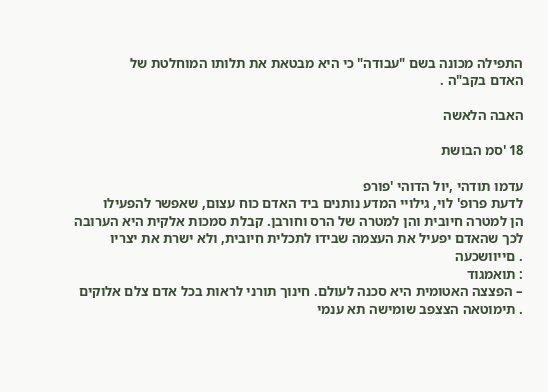התפילה מכונה בשם "עבודה" כי היא מבטאת את תלותו המוחלטת של
האדם בקב"ה .

האבה הלאשה

18 'סמ הבושת

עדמו תודהי ,יול הדוהי 'פורפ
לדעת פרופ' לוי, גילויי המדע נותנים ביד האדם כוח עצום, שאפשר להפעילו
הן למטרה חיובית והן למטרה של הרס וחורבן. קבלת סמכות אלקית היא הערובה
לכך שהאדם יפעיל את העצמה שבידו לתכלית חיובית, ולא ישרת את יצריו
. םייוושכעה
: תואמגוד
– הפצצה האטומית היא סכנה לעולם. חינוך תורני לראות בכל אדם צלם אלוקים
. תימוטאה הצצפב שומישה תא ענמי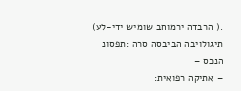.( הרבדה ירמוחב שומיש ידי-לע) תיגולויבה הביבסה סרה :תפסונ הנכס –
– אתיקה רפואית: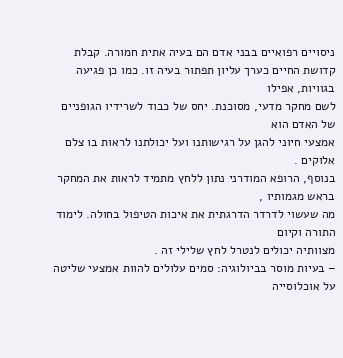ניסויים רפואיים בבני אדם הם בעיה אתית חמורה. קבלת
קדושת החיים כערך עליון תפתור בעיה זו. כמו כן פגיעה בגוויות, אפילו
לשם מחקר מדעי, מסוכנת. יחס של כבוד לשרידיו הגופניים של האדם הוא
אמצעי חיוני להגן על רגישותנו ועל יכולתנו לראות בו צלם אלוקים .
בנוסף, הרופא המודרני נתון ללחץ מתמיד לראות את המחקר בראש מגמותיו ,
מה שעשוי לדרדר הדרגתית את איכות הטיפול בחולה. לימוד התורה וקיום
מצוותיה יכולים לנטרל לחץ שלילי זה .
– בעיות מוסר בביולוגיה: סמים עלולים להוות אמצעי שליטה על אוכלוסייה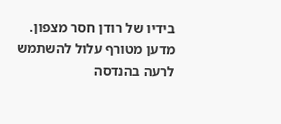בידיו של רודן חסר מצפון. מדען מטורף עלול להשתמש לרעה בהנדסה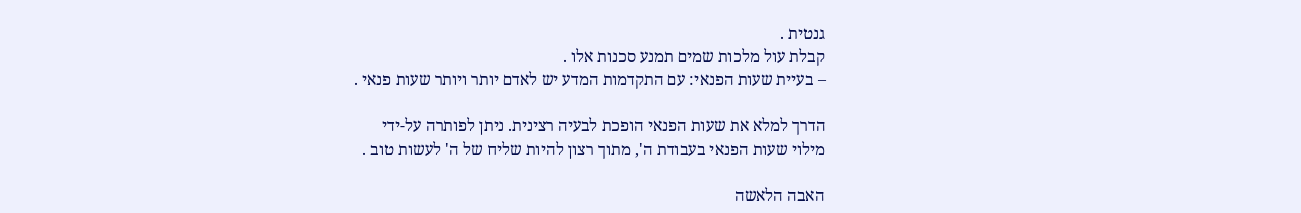גנטית .
קבלת עול מלכות שמים תמנע סכנות אלו .
– בעיית שעות הפנאי: עם התקדמות המדע יש לאדם יותר ויותר שעות פנאי .

הדרך למלא את שעות הפנאי הופכת לבעיה רצינית. ניתן לפותרה על-ידי
מילוי שעות הפנאי בעבודת ה', מתוך רצון להיות שליח של ה' לעשות טוב .

האבה הלאשה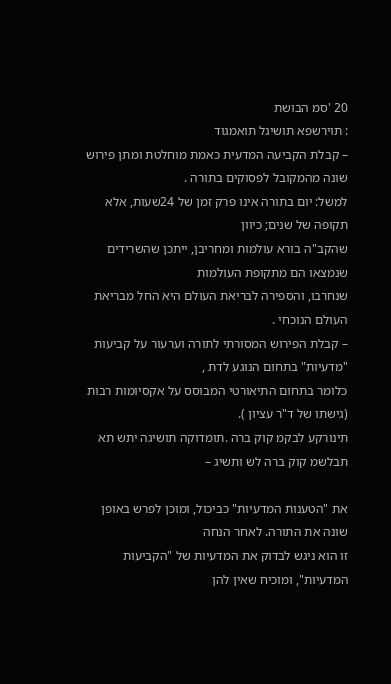20 'סמ הבושת
: תוירשפא תושיגל תואמגוד
– קבלת הקביעה המדעית כאמת מוחלטת ומתן פירוש שונה מהמקובל לפסוקים בתורה .
למשל: יום בתורה אינו פרק זמן של 24שעות, אלא תקופה של שנים; כיוון
שהקב"ה בורא עולמות ומחריבן, ייתכן שהשרידים שנמצאו הם מתקופת העולמות
שנחרבו, והספירה לבריאת העולם היא החל מבריאת העולם הנוכחי .
– קבלת הפירוש המסורתי לתורה וערעור על קביעות "מדעיות" בתחום הנוגע לדת ,
כלומר בתחום התיאורטי המבוסס על אקסיומות רבות (גישתו של ד"ר עציון ).
תינורקע לבקמ קוק ברה .תומדוקה תושיגה יתש תא תבלשמ קוק ברה לש ותשיג –

את "הטענות המדעיות" כביכול, ומוכן לפרש באופן שונה את התורה. לאחר הנחה
זו הוא ניגש לבדוק את המדעיות של "הקביעות המדעיות", ומוכיח שאין להן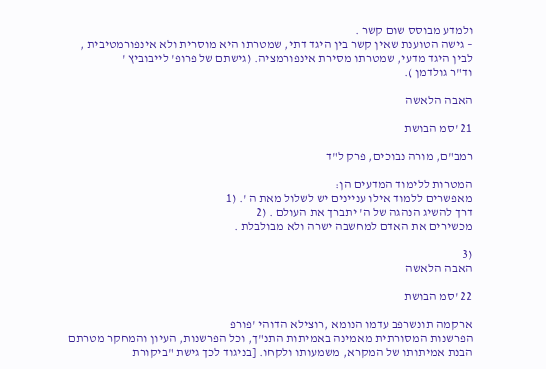ולמדע מבוסס שום קשר .
– גישה הטוענת שאין קשר בין היגד דתי, שמטרתו היא מוסרית ולא אינפורמטיבית ,
לבין היגד מדעי, שמטרתו מסירת אינפורמציה. (גישתם של פרופ' לייבוביץ '
וד"ר גולדמן ).

האבה הלאשה

21 'סמ הבושת

רמב"ם, מורה נבוכים, פרק ל"ד

המטרות ללימוד המדעים הן:
מאפשרים ללמוד אילו עניינים יש לשלול מאת ה '. (1
דרך להשיג הנהגה של ה' יתברך את העולם . (2
מכשירים את האדם למחשבה ישרה ולא מבולבלת .

(3
האבה הלאשה

22 'סמ הבושת

ארקמה תונשרפב עדמו הנומא ,רוצילא הדוהי 'פורפ
הפרשנות המסורתית מאמינה באמיתות התנ"ך, וכל הפרשנות, העיון והמחקר מטרתם
הבנת אמיתותו של המקרא, משמעותו ולקחו. [בניגוד לכך גישת "ביקורת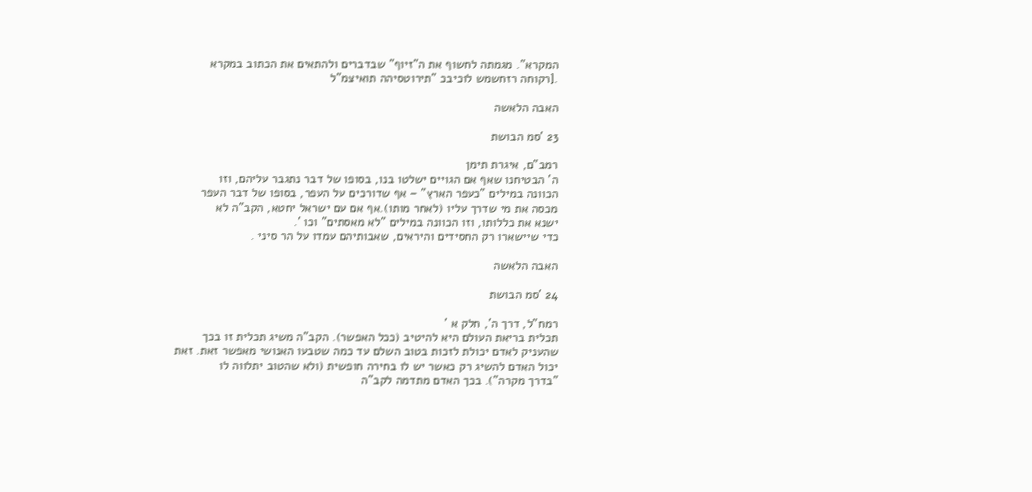המקרא". מגמתה לחשוף את ה"זיוף" שבדברים ולהתאים את הכתוב במקרא
.[רקוחה רזחשמש לוכיבכ "תירוטסיהה תואיצמ"ל

האבה הלאשה

23 'סמ הבושת

רמב"ם, איגרת תימן
ה' הבטיחנו שאף אם הגויים ישלטו בנו, בסופו של דבר נתגבר עליהם, וזו
הכוונה במילים "כעפר הארץ" – אף שדורכים על העפר, בסופו של דבר העפר
מכסה את מי שדרך עליו (לאחר מותו).אף אם עם ישראל יחטא, הקב"ה לא
ישנא את כללותו, וזו הכוונה במילים "לא מאסתים" וכו '.
כדי שיישארו רק החסידים והיראים, שאבותיהם עמדו על הר סיני .

האבה הלאשה

24 'סמ הבושת

רמח"ל, דרך ה', חלק א '
תכלית בריאת העולם היא להיטיב (ככל האפשר). הקב"ה משיג תכלית זו בכך
שהעניק לאדם יכולת לזכות בטוב השלם עד כמה שטבעו האנושי מאפשר זאת. זאת
יכול האדם להשיג רק כאשר יש לו בחירה חופשית (ולא שהטוב יתלווה לו
"בדרך מקרה"). בכך האדם מתדמה לקב"ה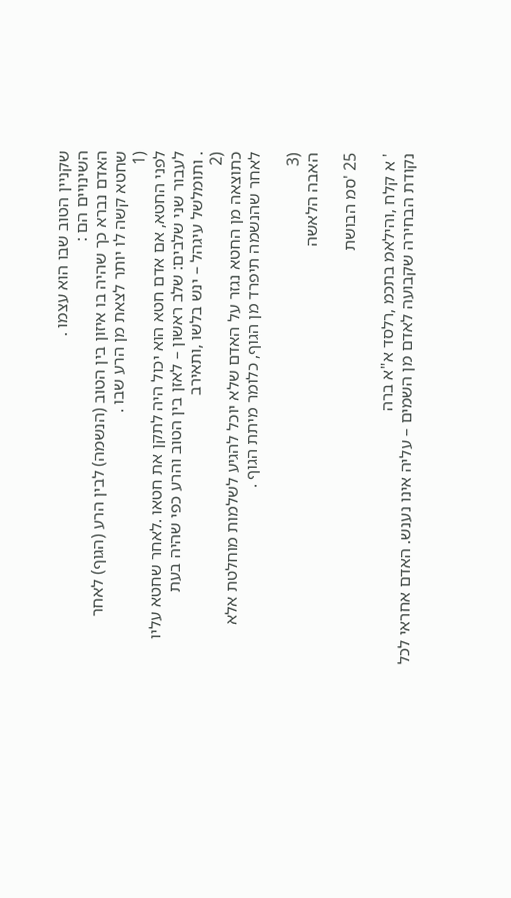שקניין הטוב שבו הוא עצמו .
השינויים הם :
האדם נברא כך שהיה בו איזון בין הטוב (הנשמה) לבין הרע (הגוף) לאחר
שחטא קשה לו יותר לצאת מן הרע שבו .
(1
לפני החטא, אם אדם חטא הוא יכול היה לתקן את חטאו .לאחר שחטא עליו
לעבור שני שלבים: שלב ראשון – לאזן בין הטוב והרע כפי שהיה בעת
. ותומלשל עיגהל – ינש בלשו ,ותאירב
(2
כתוצאה מן החטא נגזר על האדם שלא יוכל להגיע לשלמות מוחלטת אלא
לאחר שהנשמה תיפרד מן הגוף, כלומר מיתת הגוף .

(3
האבה הלאשה

25 'סמ הבושת

' א קלח ,והילאמ בתכמ ,רלסד א"א ברה
נקודת הבחירה שקבועה לאדם מן השמים – עליה אינו נענש. האדם אחראי לכל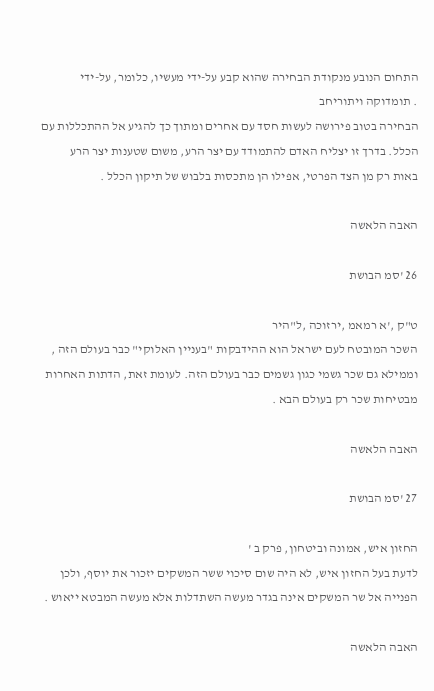התחום הנובע מנקודת הבחירה שהוא קבע על-ידי מעשיו, כלומר, על-ידי
. תומדוקה ויתוריחב
הבחירה בטוב פירושה לעשות חסד עם אחרים ומתוך כך להגיע אל ההתכללות עם
הכלל. בדרך זו יצליח האדם להתמודד עם יצר הרע, משום שטענות יצר הרע
באות רק מן הצד הפרטי, אפילו הן מתכסות בלבוש של תיקון הכלל .

האבה הלאשה

26 'סמ הבושת

ט"ק ,'א רמאמ ,ירזוכה ,ל"היר
השכר המובטח לעם ישראל הוא ההידבקות "בעניין האלוקי" כבר בעולם הזה ,
וממילא גם שכר גשמי כגון גשמים כבר בעולם הזה. לעומת זאת, הדתות האחרות
מבטיחות שכר רק בעולם הבא .

האבה הלאשה

27 'סמ הבושת

החזון איש, אמונה וביטחון, פרק ב '
לדעת בעל החזון איש, לא היה שום סיכוי ששר המשקים יזכור את יוסף, ולכן
הפנייה אל שר המשקים אינה בגדר מעשה השתדלות אלא מעשה המבטא ייאוש .

האבה הלאשה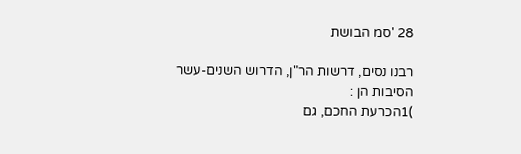28 'סמ הבושת

רבנו נסים, דרשות הר"ן, הדרוש השנים-עשר
הסיבות הן :
)1הכרעת החכם, גם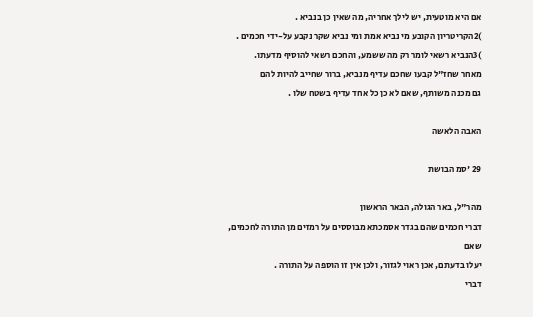אם היא מוטעית, יש לילך אחריה, מה שאין כן בנביא .
)2הקריטריון הקובע מי נביא אמת ומי נביא שקר נקבע על-ידי חכמים .
)3הנביא רשאי לומר רק מה ששמע, והחכם רשאי להוסיף מדעתו.
מאחר שחז"ל קבעו שחכם עדיף מנביא, ברור שחייב להיות להם
גם מכנה משותף, שאם לא כן כל אחד עדיף בשטח שלו .

האבה הלאשה

29 'סמ הבושת

מהר"ל, באר הגולה, הבאר הראשון
דברי חכמים שהם בגדר אסמכתא מבוססים על רמזים מן התורה לחכמים, שאם
יעלו בדעתם, אכן ראוי לגזור, ולכן אין זו הוספה על התורה .
דברי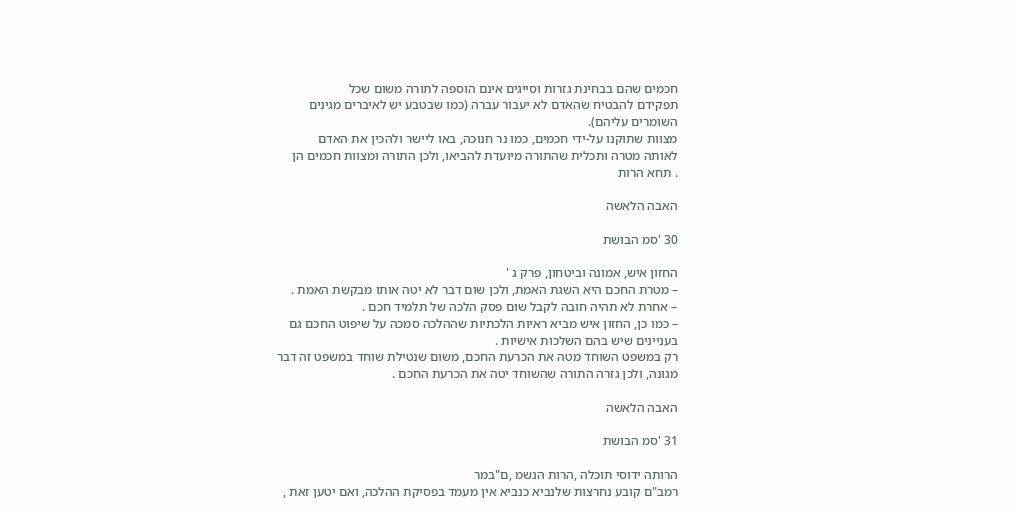חכמים שהם בבחינת גזרות וסייגים אינם הוספה לתורה משום שכל
תפקידם להבטיח שהאדם לא יעבור עברה (כמו שבטבע יש לאיברים מגינים
השומרים עליהם).
מצוות שתוקנו על-ידי חכמים, כמו נר חנוכה, באו ליישר ולהכין את האדם
לאותה מטרה ותכלית שהתורה מיועדת להביאו, ולכן התורה ומצוות חכמים הן
. תחא הרות

האבה הלאשה

30 'סמ הבושת

החזון איש, אמונה וביטחון, פרק ג '
– מטרת החכם היא השגת האמת, ולכן שום דבר לא יטה אותו מבקשת האמת .
– אחרת לא תהיה חובה לקבל שום פסק הלכה של תלמיד חכם .
– כמו כן, החזון איש מביא ראיות הלכתיות שההלכה סמכה על שיפוט החכם גם
בעניינים שיש בהם השלכות אישיות .
רק במשפט השוחד מטה את הכרעת החכם, משום שנטילת שוחד במשפט זה דבר
מגונה, ולכן גזרה התורה שהשוחד יטה את הכרעת החכם .

האבה הלאשה

31 'סמ הבושת

הרותה ידוסי תוכלה ,הרות הנשמ ,ם"במר
רמב"ם קובע נחרצות שלנביא כנביא אין מעמד בפסיקת ההלכה, ואם יטען זאת ,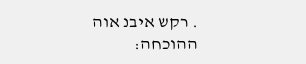. רקש איבנ אוה
ההוכחה: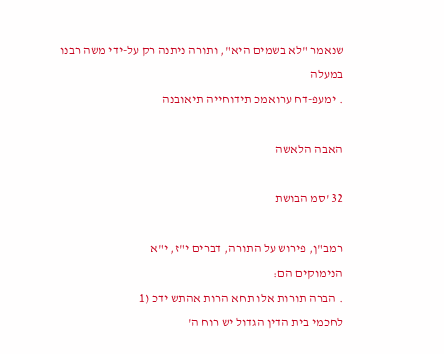שנאמר "לא בשמים היא", ותורה ניתנה רק על-ידי משה רבנו במעלה
. ימעפ-דח ערואמכ תידוחייה תיאובנה

האבה הלאשה

32 'סמ הבושת

רמב"ן, פירוש על התורה, דברים י"ז, י"א
הנימוקים הם:
. הברה תורות אלו תחא הרות אהתש ידכ (1
לחכמי בית הדין הגדול יש רוח ה'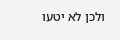ולכן לא יטעו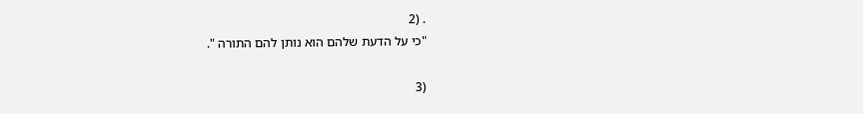. (2
"כי על הדעת שלהם הוא נותן להם התורה ".

(3